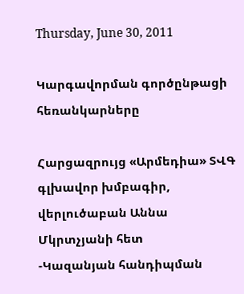Thursday, June 30, 2011

Կարգավորման գործընթացի հեռանկարները

Հարցազրույց «Արմեդիա» ՏՎԳ գլխավոր խմբագիր, վերլուծաբան Աննա Մկրտչյանի հետ
-Կազանյան հանդիպման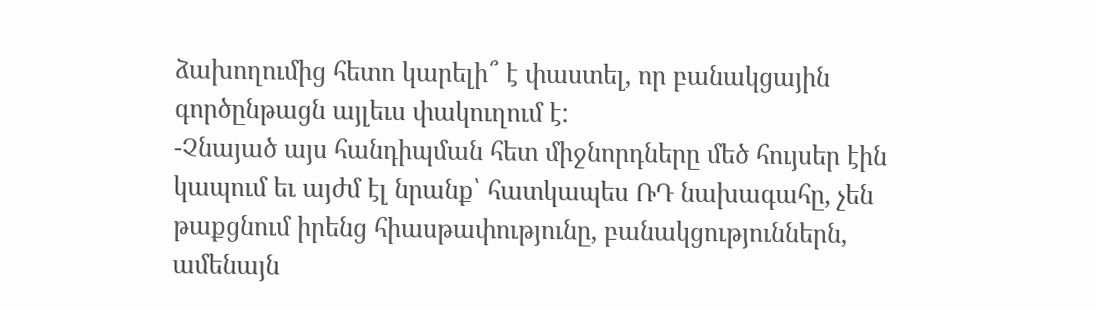ձախողումից հետո կարելի՞ է փաստել, որ բանակցային գործընթացն այլեւս փակուղում է:
-Չնայած այս հանդիպման հետ միջնորդները մեծ հույսեր էին կապում եւ այժմ էլ նրանք՝ հատկապես ՌԴ նախագահը, չեն թաքցնում իրենց հիասթափությունը, բանակցություններն, ամենայն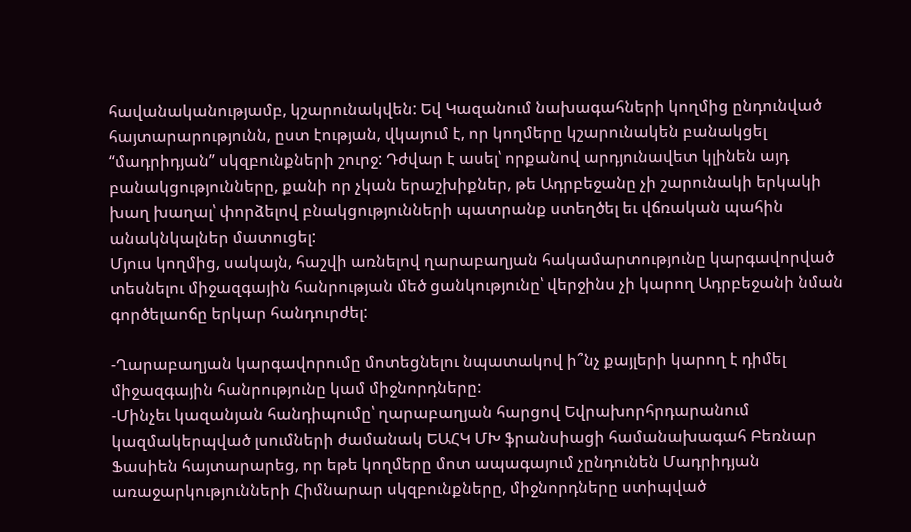հավանականությամբ, կշարունակվեն: Եվ Կազանում նախագահների կողմից ընդունված հայտարարությունն, ըստ էության, վկայում է, որ կողմերը կշարունակեն բանակցել “մադրիդյան” սկզբունքների շուրջ: Դժվար է ասել՝ որքանով արդյունավետ կլինեն այդ բանակցությունները, քանի որ չկան երաշխիքներ, թե Ադրբեջանը չի շարունակի երկակի խաղ խաղալ՝ փորձելով բնակցությունների պատրանք ստեղծել եւ վճռական պահին անակնկալներ մատուցել:
Մյուս կողմից, սակայն, հաշվի առնելով ղարաբաղյան հակամարտությունը կարգավորված տեսնելու միջազգային հանրության մեծ ցանկությունը՝ վերջինս չի կարող Ադրբեջանի նման գործելաոճը երկար հանդուրժել:

-Ղարաբաղյան կարգավորումը մոտեցնելու նպատակով ի՞նչ քայլերի կարող է դիմել միջազգային հանրությունը կամ միջնորդները:
-Մինչեւ կազանյան հանդիպումը՝ ղարաբաղյան հարցով Եվրախորհրդարանում կազմակերպված լսումների ժամանակ ԵԱՀԿ ՄԽ ֆրանսիացի համանախագահ Բեռնար Ֆասիեն հայտարարեց, որ եթե կողմերը մոտ ապագայում չընդունեն Մադրիդյան առաջարկությունների Հիմնարար սկզբունքները, միջնորդները ստիպված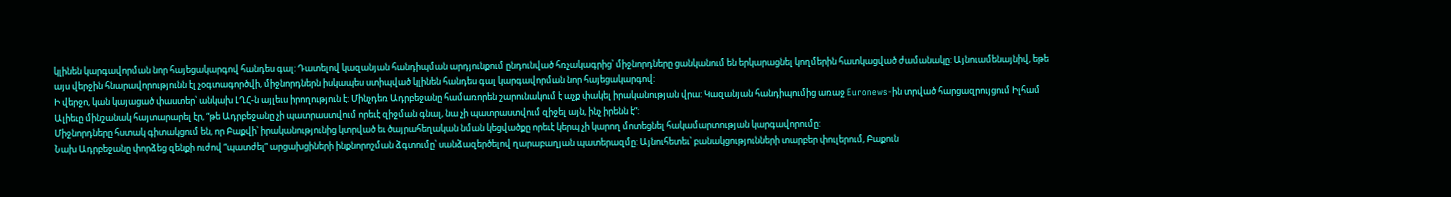կլինեն կարգավորման նոր հայեցակարգով հանդես գալ: Դատելով կազանյան հանդիպման արդյունքում ընդունված հռչակագրից՝ միջնորդները ցանկանում են երկարացնել կողմերին հատկացված ժամանակը: Այնուամենայնիվ, եթե այս վերջին հնարավորությունն էլ չօգտագործվի, միջնորդներն իսկապես ստիպված կլինեն հանդես գալ կարգավորման նոր հայեցակարգով:
Ի վերջո, կան կայացած փաստեր՝ անկախ ԼՂՀ-ն այլեւս իրողություն է: Մինչդեռ Ադրբեջանը համառորեն շարունակում է աչք փակել իրականության վրա: Կազանյան հանդիպումից առաջ Euronews-ին տրված հարցազրույցում Իլհամ Ալիեւը մինշանակ հայտարարել էր, “թե Ադրբեջանը չի պատրաստվում որեւէ զիջման գնալ, նա չի պատրաստվում զիջել այն, ինչ իրենն է”:
Միջնորդները հստակ գիտակցում են, որ Բաքվի՝ իրականությունից կտրված եւ ծայրահեղական նման կեցվածքը որեւէ կերպ չի կարող մոտեցնել հակամարտության կարգավորումը:
Նախ Ադրբեջանը փորձեց զենքի ուժով “պատժել” արցախցիների ինքնորոշման ձգտումը՝ սանձազերծելով ղարաբաղյան պատերազմը: Այնուհետեւ՝ բանակցությունների տարբեր փուլերում, Բաքուն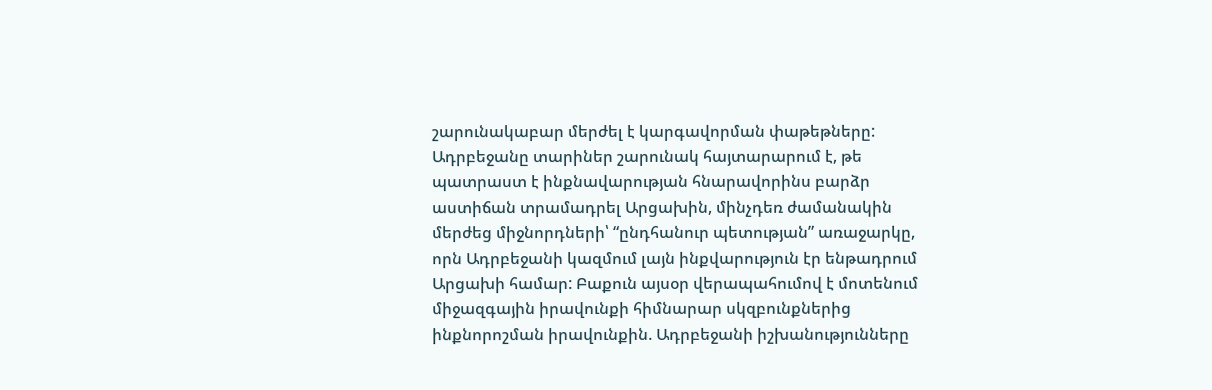շարունակաբար մերժել է կարգավորման փաթեթները: Ադրբեջանը տարիներ շարունակ հայտարարում է, թե պատրաստ է ինքնավարության հնարավորինս բարձր աստիճան տրամադրել Արցախին, մինչդեռ ժամանակին մերժեց միջնորդների՝ “ընդհանուր պետության” առաջարկը, որն Ադրբեջանի կազմում լայն ինքվարություն էր ենթադրում Արցախի համար: Բաքուն այսօր վերապահումով է մոտենում միջազգային իրավունքի հիմնարար սկզբունքներից ինքնորոշման իրավունքին. Ադրբեջանի իշխանությունները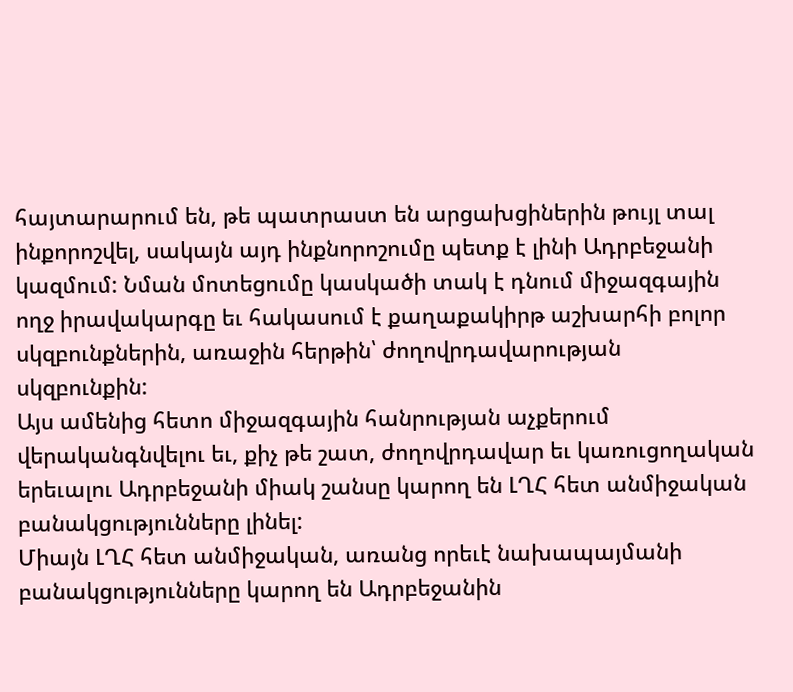հայտարարում են, թե պատրաստ են արցախցիներին թույլ տալ ինքորոշվել, սակայն այդ ինքնորոշումը պետք է լինի Ադրբեջանի կազմում: Նման մոտեցումը կասկածի տակ է դնում միջազգային ողջ իրավակարգը եւ հակասում է քաղաքակիրթ աշխարհի բոլոր սկզբունքներին, առաջին հերթին՝ ժողովրդավարության սկզբունքին:
Այս ամենից հետո միջազգային հանրության աչքերում վերականգնվելու եւ, քիչ թե շատ, ժողովրդավար եւ կառուցողական երեւալու Ադրբեջանի միակ շանսը կարող են ԼՂՀ հետ անմիջական բանակցությունները լինել:
Միայն ԼՂՀ հետ անմիջական, առանց որեւէ նախապայմանի բանակցությունները կարող են Ադրբեջանին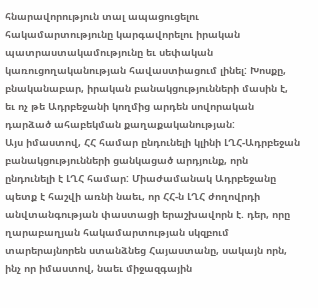հնարավորություն տալ ապացուցելու հակամարտությունը կարգավորելու իրական պատրաստակամությունը եւ սեփական կառուցողականության հավաստիացում լինել: Խոսքը, բնականաբար, իրական բանակցությունների մասին է, եւ ոչ թե Ադրբեջանի կողմից արդեն սովորական դարձած ահաբեկման քաղաքականության:
Այս իմաստով, ՀՀ համար ընդունելի կլինի ԼՂՀ-Ադրբեջան բանակցությունների ցանկացած արդյունք, որն ընդունելի է ԼՂՀ համար: Միաժամանակ Ադրբեջանը պետք է հաշվի առնի նաեւ, որ ՀՀ-ն ԼՂՀ ժողովրդի անվտանգության փաստացի երաշխավորն է. դեր, որը ղարաբաղյան հակամարտության սկզբում տարերայնորեն ստանձնեց Հայաստանը, սակայն որն, ինչ որ իմաստով, նաեւ միջազգային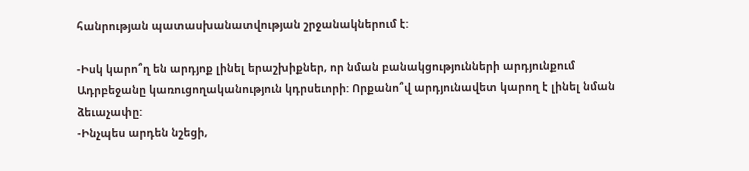հանրության պատասխանատվության շրջանակներում է:

-Իսկ կարո՞ղ են արդյոք լինել երաշխիքներ, որ նման բանակցությունների արդյունքում Ադրբեջանը կառուցողականություն կդրսեւորի: Որքանո՞վ արդյունավետ կարող է լինել նման ձեւաչափը:
-Ինչպես արդեն նշեցի,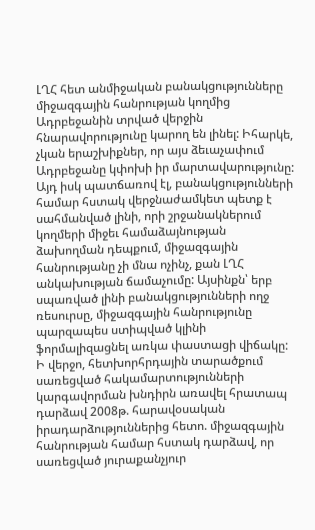ԼՂՀ հետ անմիջական բանակցությունները միջազգային հանրության կողմից Ադրբեջանին տրված վերջին հնարավորությունը կարող են լինել: Իհարկե, չկան երաշխիքներ, որ այս ձեւաչափում Ադրբեջանը կփոխի իր մարտավարությունը: Այդ իսկ պատճառով էլ, բանակցությունների համար հստակ վերջնաժամկետ պետք է սահմանված լինի, որի շրջանակներում կողմերի միջեւ համաձայնության ձախողման դեպքում, միջազգային հանրությանը չի մնա ոչինչ, քան ԼՂՀ անկախության ճամաչումը: Այսինքն՝ երբ սպառված լինի բանակցությունների ողջ ռեսուրսը, միջազգային հանրությունը պարզապես ստիպված կլինի ֆորմալիզացնել առկա փաստացի վիճակը:
Ի վերջո, հետխորհրդային տարածքում սառեցված հակամարտությունների կարգավորման խնդիրն առավել հրատապ դարձավ 2008թ. հարավօսական իրադարձություններից հետո. միջազգային հանրության համար հստակ դարձավ, որ սառեցված յուրաքանչյուր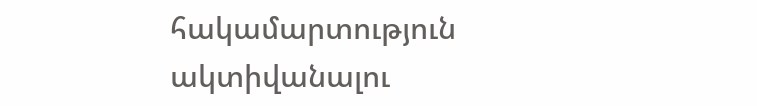հակամարտություն ակտիվանալու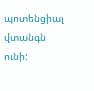պոտենցիալ վտանգն ունի: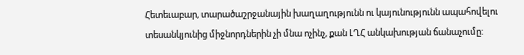Հետեւաբար, տարածաշրջանային խաղաղությունն ու կայունությունն ապահովելու տեսանկյունից միջնորդներին չի մնա ոչինչ, քան ԼՂՀ անկախության ճանաչումը: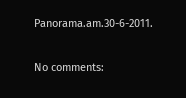Panorama.am.30-6-2011.

No comments: